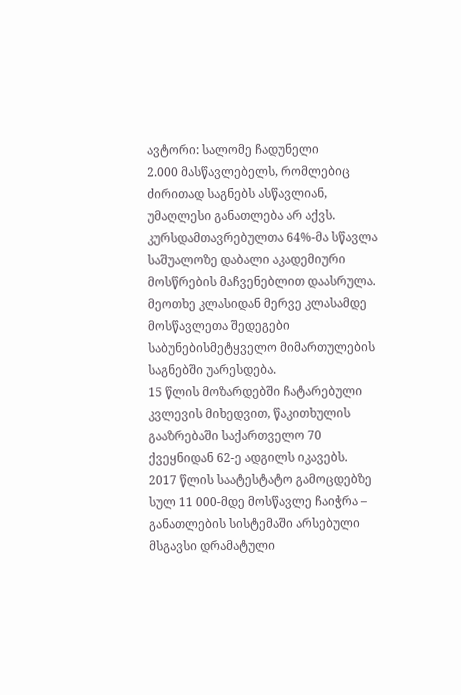ავტორი: სალომე ჩადუნელი
2.000 მასწავლებელს, რომლებიც ძირითად საგნებს ასწავლიან, უმაღლესი განათლება არ აქვს.
კურსდამთავრებულთა 64%-მა სწავლა საშუალოზე დაბალი აკადემიური მოსწრების მაჩვენებლით დაასრულა.
მეოთხე კლასიდან მერვე კლასამდე მოსწავლეთა შედეგები საბუნებისმეტყველო მიმართულების საგნებში უარესდება.
15 წლის მოზარდებში ჩატარებული კვლევის მიხედვით, წაკითხულის გააზრებაში საქართველო 70 ქვეყნიდან 62-ე ადგილს იკავებს.
2017 წლის საატესტატო გამოცდებზე სულ 11 000-მდე მოსწავლე ჩაიჭრა – განათლების სისტემაში არსებული მსგავსი დრამატული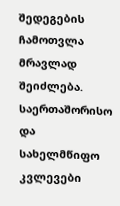შედეგების ჩამოთვლა მრავლად შეიძლება. საერთაშორისო და სახელმწიფო კვლევები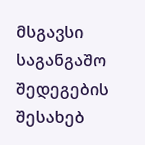მსგავსი საგანგაშო შედეგების შესახებ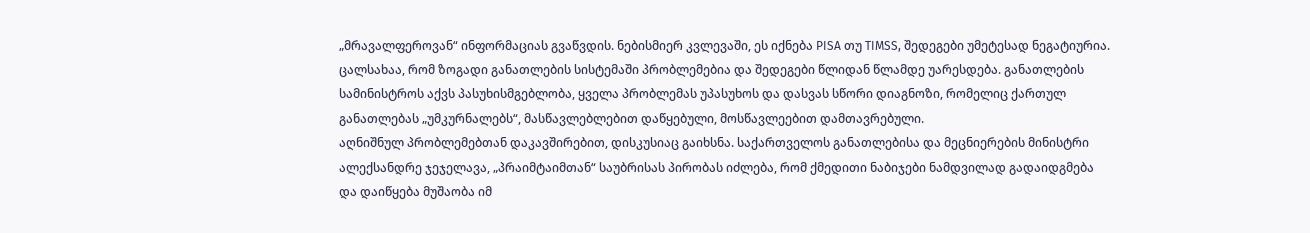„მრავალფეროვან“ ინფორმაციას გვაწვდის. ნებისმიერ კვლევაში, ეს იქნება PISA თუ TIMSS, შედეგები უმეტესად ნეგატიურია. ცალსახაა, რომ ზოგადი განათლების სისტემაში პრობლემებია და შედეგები წლიდან წლამდე უარესდება. განათლების სამინისტროს აქვს პასუხისმგებლობა, ყველა პრობლემას უპასუხოს და დასვას სწორი დიაგნოზი, რომელიც ქართულ განათლებას „უმკურნალებს“, მასწავლებლებით დაწყებული, მოსწავლეებით დამთავრებული.
აღნიშნულ პრობლემებთან დაკავშირებით, დისკუსიაც გაიხსნა. საქართველოს განათლებისა და მეცნიერების მინისტრი ალექსანდრე ჯეჯელავა, „პრაიმტაიმთან“ საუბრისას პირობას იძლება, რომ ქმედითი ნაბიჯები ნამდვილად გადაიდგმება და დაიწყება მუშაობა იმ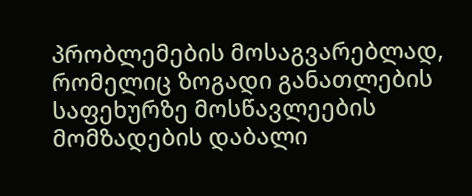პრობლემების მოსაგვარებლად, რომელიც ზოგადი განათლების საფეხურზე მოსწავლეების მომზადების დაბალი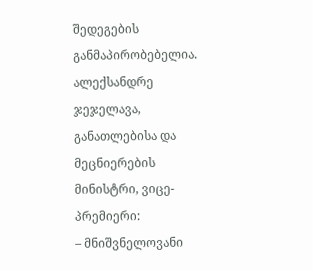შედეგების განმაპირობებელია.
ალექსანდრე ჯეჯელავა, განათლებისა და მეცნიერების მინისტრი, ვიცე-პრემიერი:
– მნიშვნელოვანი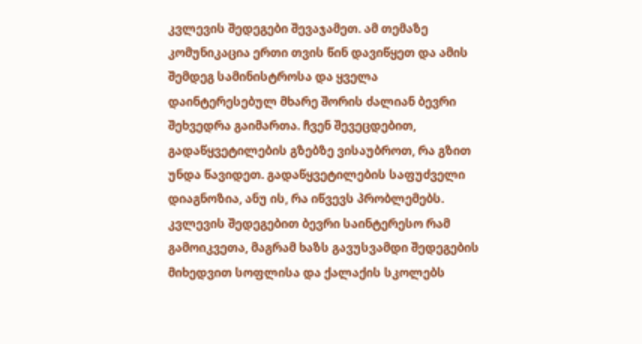კვლევის შედეგები შევაჯამეთ. ამ თემაზე კომუნიკაცია ერთი თვის წინ დავიწყეთ და ამის შემდეგ სამინისტროსა და ყველა დაინტერესებულ მხარე შორის ძალიან ბევრი შეხვედრა გაიმართა. ჩვენ შევეცდებით, გადაწყვეტილების გზებზე ვისაუბროთ, რა გზით უნდა წავიდეთ. გადაწყვეტილების საფუძველი დიაგნოზია, ანუ ის, რა იწვევს პრობლემებს. კვლევის შედეგებით ბევრი საინტერესო რამ გამოიკვეთა, მაგრამ ხაზს გავუსვამდი შედეგების მიხედვით სოფლისა და ქალაქის სკოლებს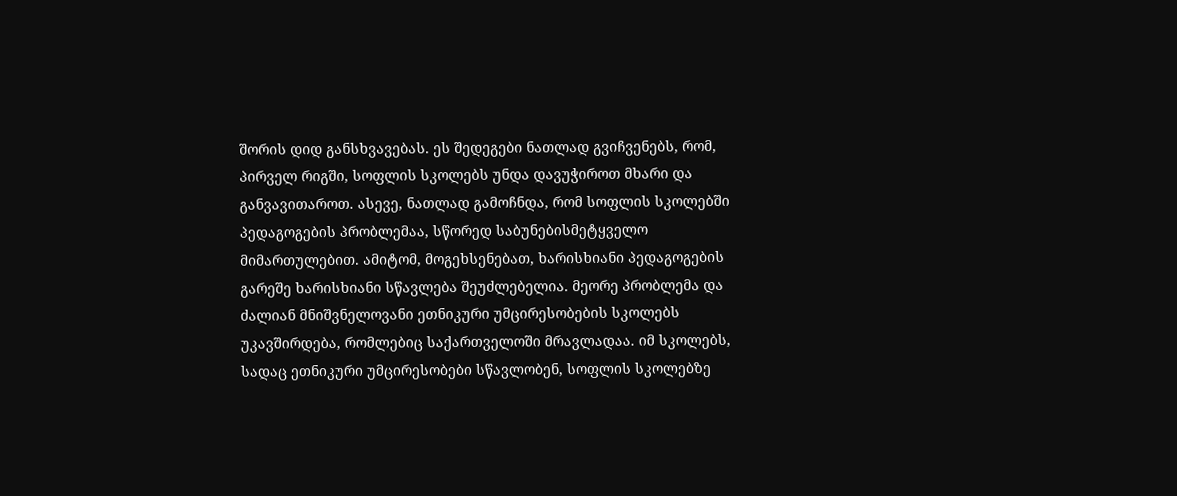შორის დიდ განსხვავებას. ეს შედეგები ნათლად გვიჩვენებს, რომ, პირველ რიგში, სოფლის სკოლებს უნდა დავუჭიროთ მხარი და განვავითაროთ. ასევე, ნათლად გამოჩნდა, რომ სოფლის სკოლებში პედაგოგების პრობლემაა, სწორედ საბუნებისმეტყველო მიმართულებით. ამიტომ, მოგეხსენებათ, ხარისხიანი პედაგოგების გარეშე ხარისხიანი სწავლება შეუძლებელია. მეორე პრობლემა და ძალიან მნიშვნელოვანი ეთნიკური უმცირესობების სკოლებს უკავშირდება, რომლებიც საქართველოში მრავლადაა. იმ სკოლებს, სადაც ეთნიკური უმცირესობები სწავლობენ, სოფლის სკოლებზე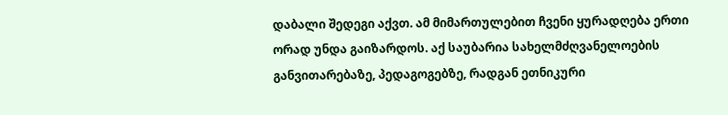დაბალი შედეგი აქვთ. ამ მიმართულებით ჩვენი ყურადღება ერთი ორად უნდა გაიზარდოს. აქ საუბარია სახელმძღვანელოების განვითარებაზე, პედაგოგებზე, რადგან ეთნიკური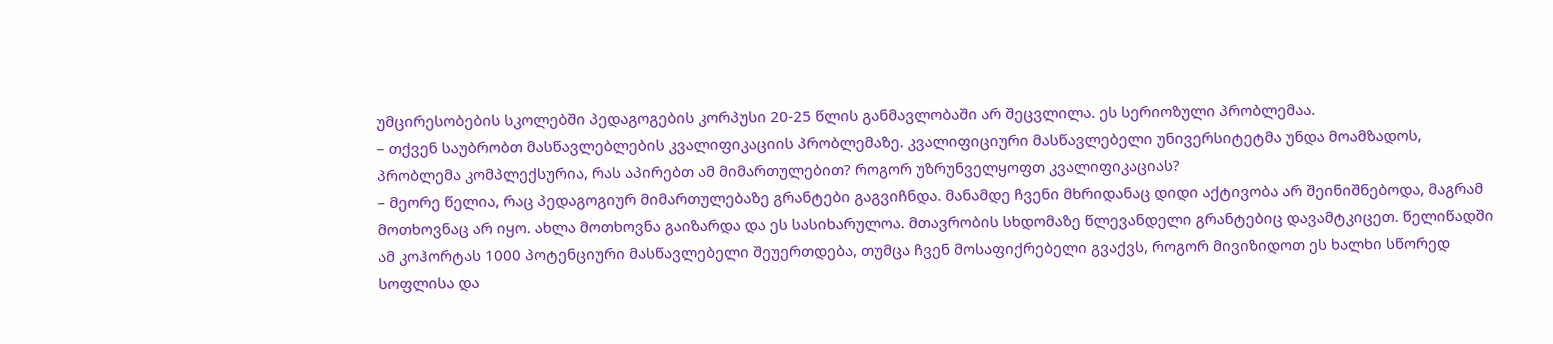უმცირესობების სკოლებში პედაგოგების კორპუსი 20-25 წლის განმავლობაში არ შეცვლილა. ეს სერიოზული პრობლემაა.
– თქვენ საუბრობთ მასწავლებლების კვალიფიკაციის პრობლემაზე. კვალიფიციური მასწავლებელი უნივერსიტეტმა უნდა მოამზადოს, პრობლემა კომპლექსურია, რას აპირებთ ამ მიმართულებით? როგორ უზრუნველყოფთ კვალიფიკაციას?
– მეორე წელია, რაც პედაგოგიურ მიმართულებაზე გრანტები გაგვიჩნდა. მანამდე ჩვენი მხრიდანაც დიდი აქტივობა არ შეინიშნებოდა, მაგრამ მოთხოვნაც არ იყო. ახლა მოთხოვნა გაიზარდა და ეს სასიხარულოა. მთავრობის სხდომაზე წლევანდელი გრანტებიც დავამტკიცეთ. წელიწადში ამ კოჰორტას 1000 პოტენციური მასწავლებელი შეუერთდება, თუმცა ჩვენ მოსაფიქრებელი გვაქვს, როგორ მივიზიდოთ ეს ხალხი სწორედ სოფლისა და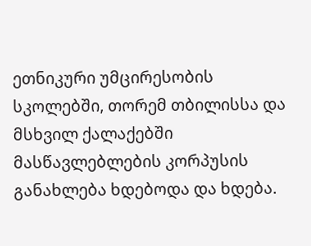ეთნიკური უმცირესობის სკოლებში, თორემ თბილისსა და მსხვილ ქალაქებში მასწავლებლების კორპუსის განახლება ხდებოდა და ხდება.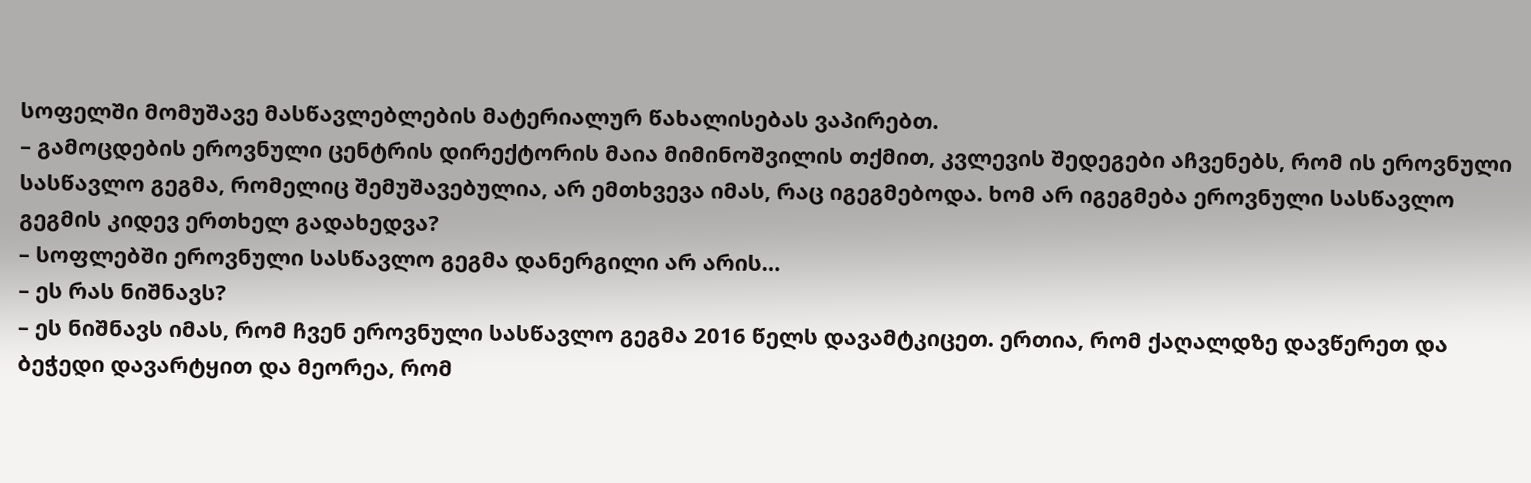სოფელში მომუშავე მასწავლებლების მატერიალურ წახალისებას ვაპირებთ.
– გამოცდების ეროვნული ცენტრის დირექტორის მაია მიმინოშვილის თქმით, კვლევის შედეგები აჩვენებს, რომ ის ეროვნული სასწავლო გეგმა, რომელიც შემუშავებულია, არ ემთხვევა იმას, რაც იგეგმებოდა. ხომ არ იგეგმება ეროვნული სასწავლო გეგმის კიდევ ერთხელ გადახედვა?
– სოფლებში ეროვნული სასწავლო გეგმა დანერგილი არ არის…
– ეს რას ნიშნავს?
– ეს ნიშნავს იმას, რომ ჩვენ ეროვნული სასწავლო გეგმა 2016 წელს დავამტკიცეთ. ერთია, რომ ქაღალდზე დავწერეთ და ბეჭედი დავარტყით და მეორეა, რომ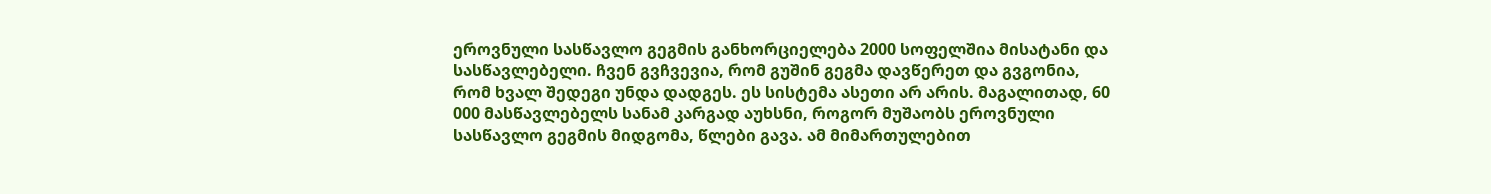ეროვნული სასწავლო გეგმის განხორციელება 2000 სოფელშია მისატანი და სასწავლებელი. ჩვენ გვჩვევია, რომ გუშინ გეგმა დავწერეთ და გვგონია, რომ ხვალ შედეგი უნდა დადგეს. ეს სისტემა ასეთი არ არის. მაგალითად, 60 000 მასწავლებელს სანამ კარგად აუხსნი, როგორ მუშაობს ეროვნული სასწავლო გეგმის მიდგომა, წლები გავა. ამ მიმართულებით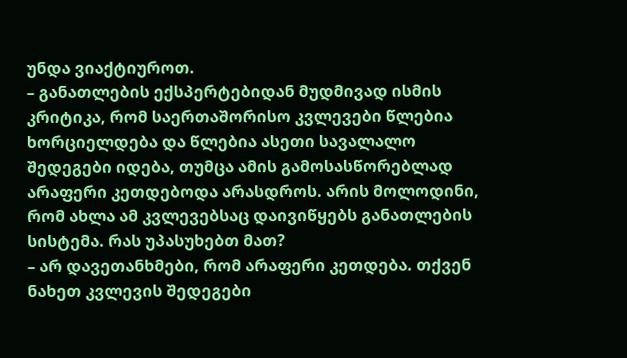უნდა ვიაქტიუროთ.
– განათლების ექსპერტებიდან მუდმივად ისმის კრიტიკა, რომ საერთაშორისო კვლევები წლებია ხორციელდება და წლებია ასეთი სავალალო შედეგები იდება, თუმცა ამის გამოსასწორებლად არაფერი კეთდებოდა არასდროს. არის მოლოდინი, რომ ახლა ამ კვლევებსაც დაივიწყებს განათლების სისტემა. რას უპასუხებთ მათ?
– არ დავეთანხმები, რომ არაფერი კეთდება. თქვენ ნახეთ კვლევის შედეგები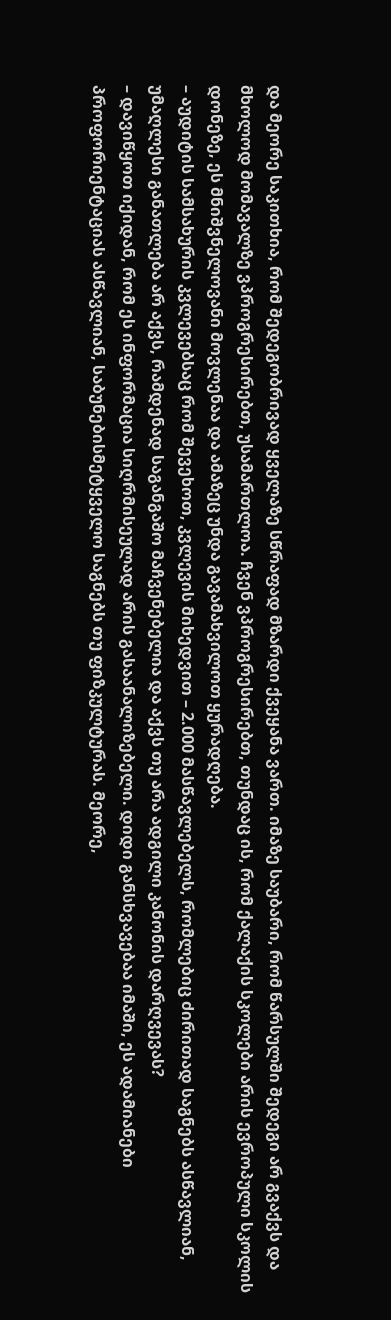და მეორე საკითხია, რომ შედეგობრივად ყველაზე სწრაფად მზარდი ქვეყანა ვართ. იმაზე საუბარი, რომ წარსულში შედეგი არ გვაქვს და მხოლოდ მომავალზე ვპროგრესირებთ, უსამართლოა. ჩვენ ვპროგრესირებთ, თუნდაც ის, რომ ქალაქის სკოლები არის ევროპული სკოლის დონეზე, ეს მნიშვნელოვანი მოვლენაა და ამაზეც უნდა გავამახვილოთ ყურადღება.
– აუდიტის სამსახურის კვლევებსაც რომ შევეხოთ, კვლევის მიხედვით – 2.000 მასწავლებელს, რომლებიც ძირითად საგნებს ასწავლიან, უმაღლესი განათლება არ აქვს, რამდენად საგანგაშო მაჩვენებელია და აქვს თუ არა ადგილი კანონის დარღვევას?
– დავიწყოთ იქიდან, რომ ეს ინფორმაცია სიღრმისეულად არის გასაანალიზებელი. დიდი განსხვავებაა იმაში, ეს ადამიანები პროფორიენტაციას ასწავლიან, საბუნებისმეტყველო საგნებს თუ ფიზკულტურას. მეორე,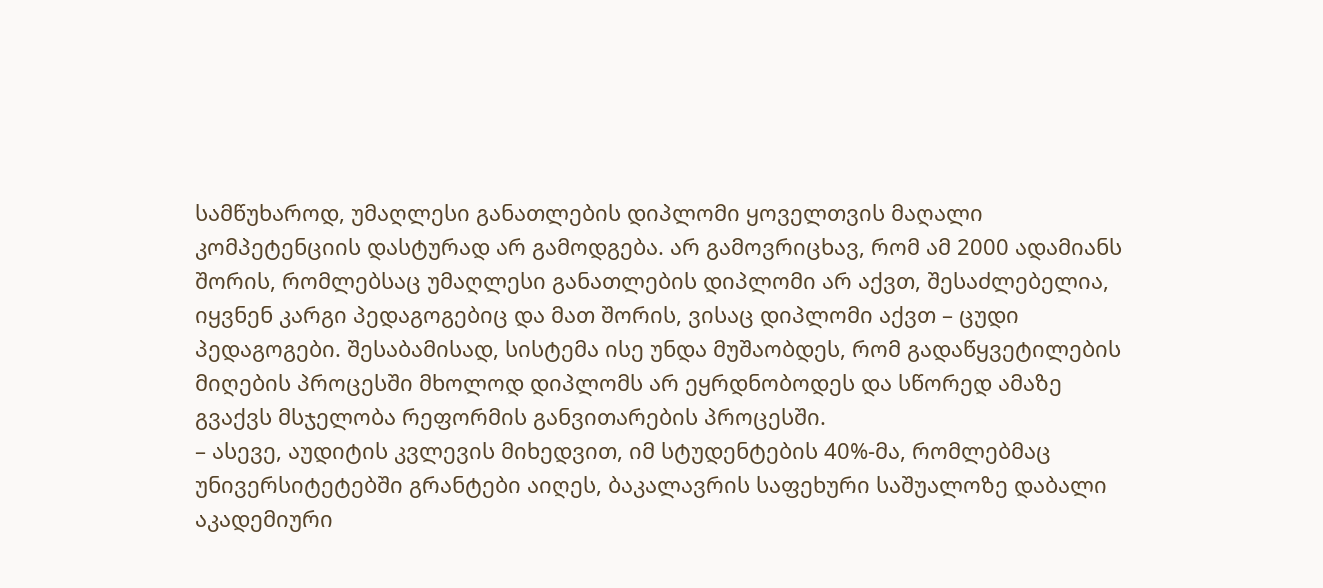სამწუხაროდ, უმაღლესი განათლების დიპლომი ყოველთვის მაღალი კომპეტენციის დასტურად არ გამოდგება. არ გამოვრიცხავ, რომ ამ 2000 ადამიანს შორის, რომლებსაც უმაღლესი განათლების დიპლომი არ აქვთ, შესაძლებელია, იყვნენ კარგი პედაგოგებიც და მათ შორის, ვისაც დიპლომი აქვთ – ცუდი პედაგოგები. შესაბამისად, სისტემა ისე უნდა მუშაობდეს, რომ გადაწყვეტილების მიღების პროცესში მხოლოდ დიპლომს არ ეყრდნობოდეს და სწორედ ამაზე გვაქვს მსჯელობა რეფორმის განვითარების პროცესში.
– ასევე, აუდიტის კვლევის მიხედვით, იმ სტუდენტების 40%-მა, რომლებმაც უნივერსიტეტებში გრანტები აიღეს, ბაკალავრის საფეხური საშუალოზე დაბალი აკადემიური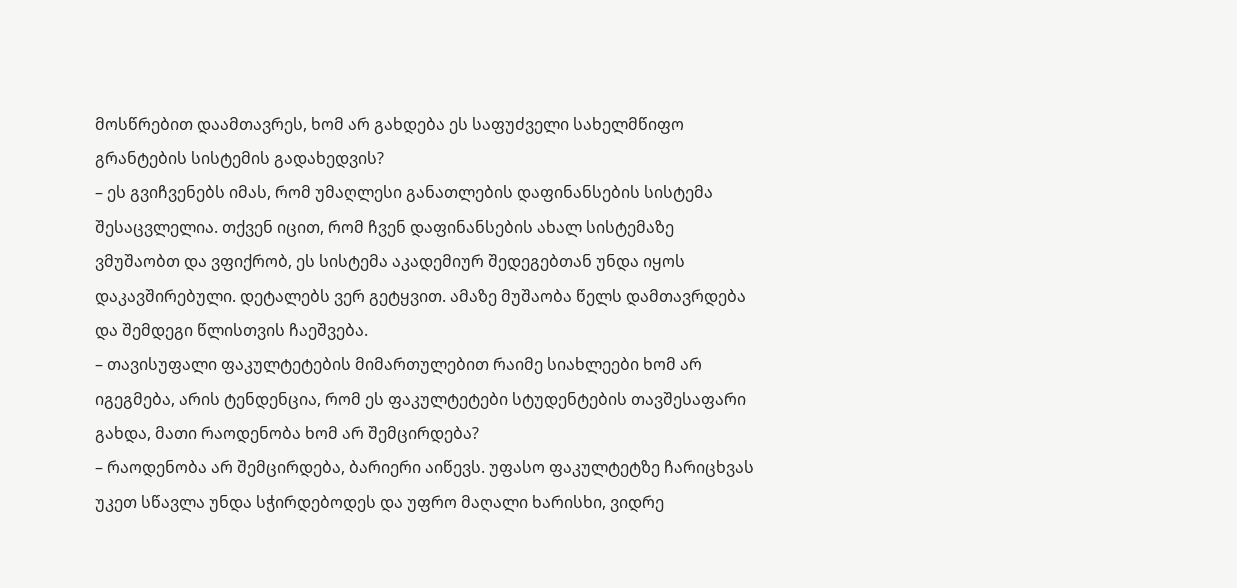მოსწრებით დაამთავრეს, ხომ არ გახდება ეს საფუძველი სახელმწიფო გრანტების სისტემის გადახედვის?
– ეს გვიჩვენებს იმას, რომ უმაღლესი განათლების დაფინანსების სისტემა შესაცვლელია. თქვენ იცით, რომ ჩვენ დაფინანსების ახალ სისტემაზე ვმუშაობთ და ვფიქრობ, ეს სისტემა აკადემიურ შედეგებთან უნდა იყოს დაკავშირებული. დეტალებს ვერ გეტყვით. ამაზე მუშაობა წელს დამთავრდება და შემდეგი წლისთვის ჩაეშვება.
– თავისუფალი ფაკულტეტების მიმართულებით რაიმე სიახლეები ხომ არ იგეგმება, არის ტენდენცია, რომ ეს ფაკულტეტები სტუდენტების თავშესაფარი გახდა, მათი რაოდენობა ხომ არ შემცირდება?
– რაოდენობა არ შემცირდება, ბარიერი აიწევს. უფასო ფაკულტეტზე ჩარიცხვას უკეთ სწავლა უნდა სჭირდებოდეს და უფრო მაღალი ხარისხი, ვიდრე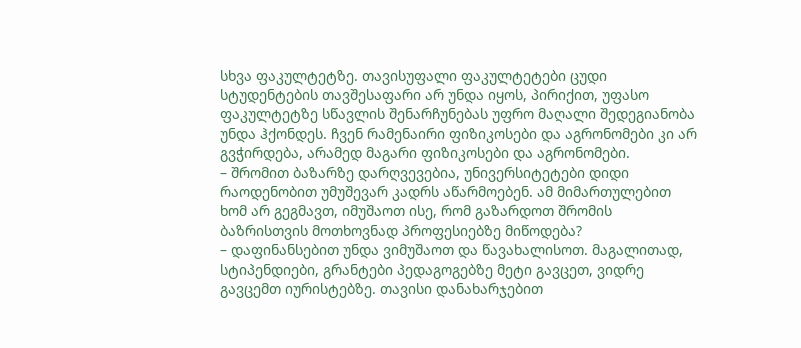სხვა ფაკულტეტზე. თავისუფალი ფაკულტეტები ცუდი სტუდენტების თავშესაფარი არ უნდა იყოს, პირიქით, უფასო ფაკულტეტზე სწავლის შენარჩუნებას უფრო მაღალი შედეგიანობა უნდა ჰქონდეს. ჩვენ რამენაირი ფიზიკოსები და აგრონომები კი არ გვჭირდება, არამედ მაგარი ფიზიკოსები და აგრონომები.
– შრომით ბაზარზე დარღვევებია, უნივერსიტეტები დიდი რაოდენობით უმუშევარ კადრს აწარმოებენ. ამ მიმართულებით ხომ არ გეგმავთ, იმუშაოთ ისე, რომ გაზარდოთ შრომის ბაზრისთვის მოთხოვნად პროფესიებზე მიწოდება?
– დაფინანსებით უნდა ვიმუშაოთ და წავახალისოთ. მაგალითად, სტიპენდიები, გრანტები პედაგოგებზე მეტი გავცეთ, ვიდრე გავცემთ იურისტებზე. თავისი დანახარჯებით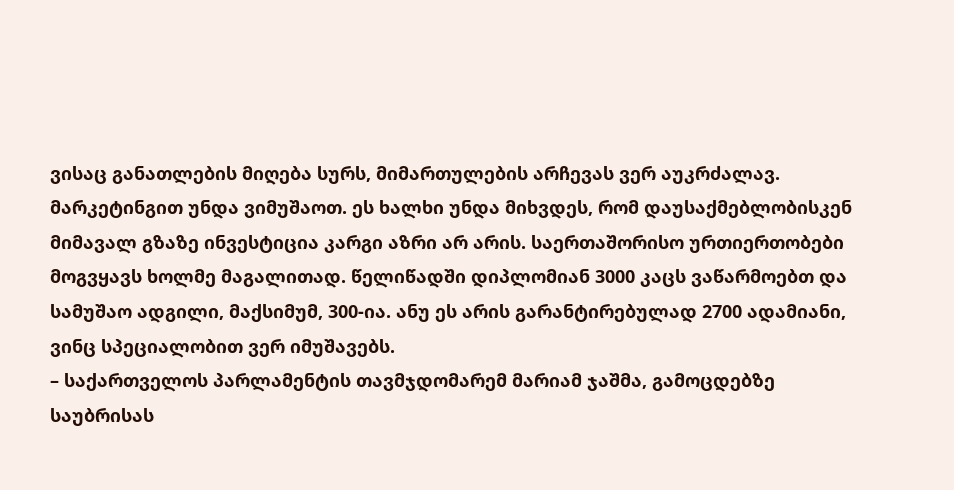ვისაც განათლების მიღება სურს, მიმართულების არჩევას ვერ აუკრძალავ. მარკეტინგით უნდა ვიმუშაოთ. ეს ხალხი უნდა მიხვდეს, რომ დაუსაქმებლობისკენ მიმავალ გზაზე ინვესტიცია კარგი აზრი არ არის. საერთაშორისო ურთიერთობები მოგვყავს ხოლმე მაგალითად. წელიწადში დიპლომიან 3000 კაცს ვაწარმოებთ და სამუშაო ადგილი, მაქსიმუმ, 300-ია. ანუ ეს არის გარანტირებულად 2700 ადამიანი, ვინც სპეციალობით ვერ იმუშავებს.
– საქართველოს პარლამენტის თავმჯდომარემ მარიამ ჯაშმა, გამოცდებზე საუბრისას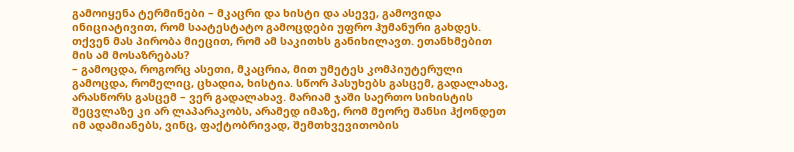გამოიყენა ტერმინები – მკაცრი და ხისტი და ასევე, გამოვიდა ინიციატივით, რომ საატესტატო გამოცდები უფრო ჰუმანური გახდეს. თქვენ მას პირობა მიეცით, რომ ამ საკითხს განიხილავთ. ეთანხმებით მის ამ მოსაზრებას?
– გამოცდა, როგორც ასეთი, მკაცრია, მით უმეტეს კომპიუტერული გამოცდა, რომელიც, ცხადია, ხისტია. სწორ პასუხებს გასცემ, გადალახავ, არასწორს გასცემ – ვერ გადალახავ. მარიამ ჯაში საერთო სიხისტის შეცვლაზე კი არ ლაპარაკობს, არამედ იმაზე, რომ მეორე შანსი ჰქონდეთ იმ ადამიანებს, ვინც, ფაქტობრივად, შემთხვევითობის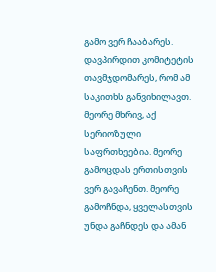გამო ვერ ჩააბარეს. დავპირდით კომიტეტის თავმჯდომარეს, რომ ამ საკითხს განვიხილავთ. მეორე მხრივ, აქ სერიოზული საფრთხეებია. მეორე გამოცდას ერთისთვის ვერ გავაჩენთ. მეორე გამოჩნდა, ყველასთვის უნდა გაჩნდეს და ამან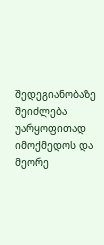შედეგიანობაზე შეიძლება უარყოფითად იმოქმედოს და მეორე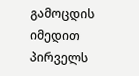გამოცდის იმედით პირველს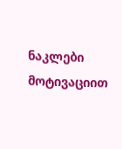ნაკლები მოტივაციით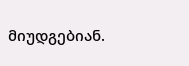მიუდგებიან.